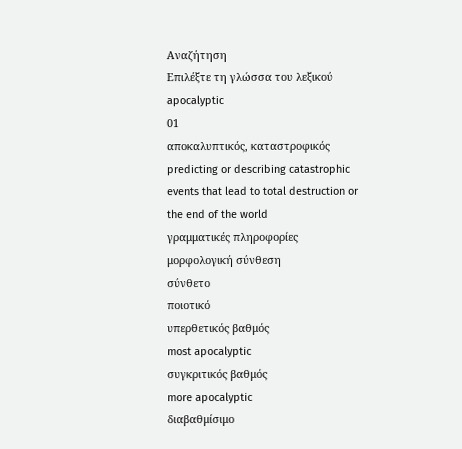Αναζήτηση
Επιλέξτε τη γλώσσα του λεξικού
apocalyptic
01
αποκαλυπτικός, καταστροφικός
predicting or describing catastrophic events that lead to total destruction or the end of the world
γραμματικές πληροφορίες
μορφολογική σύνθεση
σύνθετο
ποιοτικό
υπερθετικός βαθμός
most apocalyptic
συγκριτικός βαθμός
more apocalyptic
διαβαθμίσιμο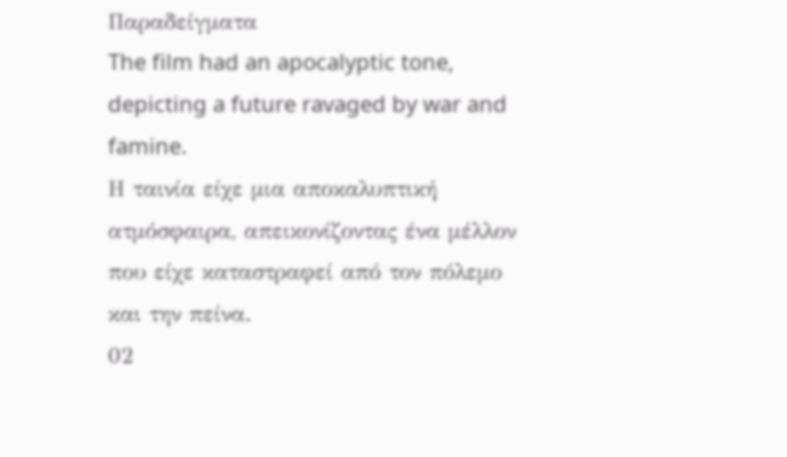Παραδείγματα
The film had an apocalyptic tone, depicting a future ravaged by war and famine.
Η ταινία είχε μια αποκαλυπτική ατμόσφαιρα, απεικονίζοντας ένα μέλλον που είχε καταστραφεί από τον πόλεμο και την πείνα.
02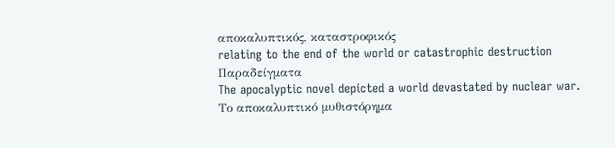αποκαλυπτικός, καταστροφικός
relating to the end of the world or catastrophic destruction
Παραδείγματα
The apocalyptic novel depicted a world devastated by nuclear war.
Το αποκαλυπτικό μυθιστόρημα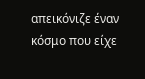απεικόνιζε έναν κόσμο που είχε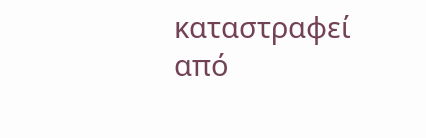καταστραφεί από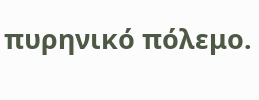πυρηνικό πόλεμο.